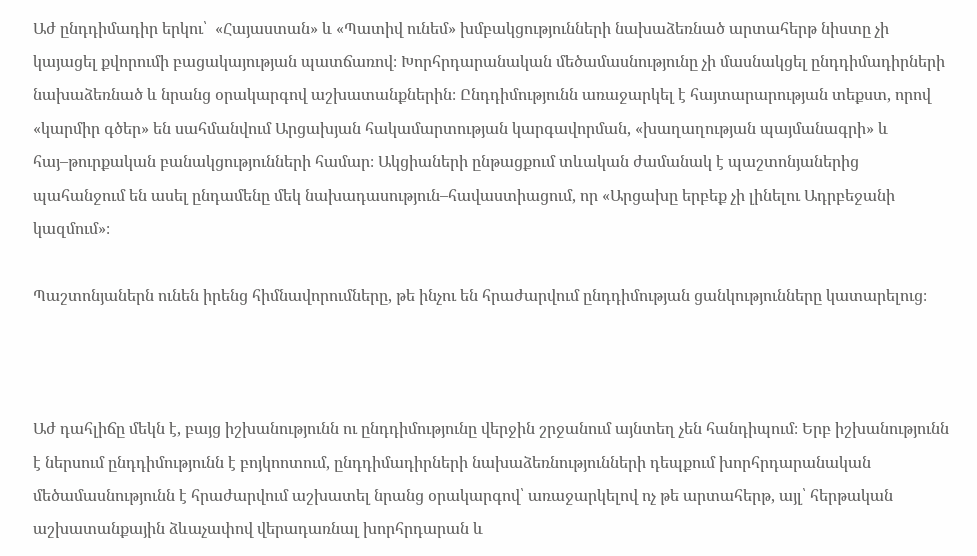Աժ ընդդիմադիր երկու՝  «Հայաստան» և «Պատիվ ունեմ» խմբակցությունների նախաձեռնած արտահերթ նիստը չի կայացել քվորումի բացակայության պատճառով։ Խորհրդարանական մեծամասնությունը չի մասնակցել ընդդիմադիրների նախաձեռնած և նրանց օրակարգով աշխատանքներին։ Ընդդիմությունն առաջարկել է հայտարարության տեքստ, որով «կարմիր գծեր» են սահմանվում Արցախյան հակամարտության կարգավորման, «խաղաղության պայմանագրի» և հայ–թուրքական բանակցությունների համար։ Ակցիաների ընթացքում տևական ժամանակ է պաշտոնյաներից պահանջում են ասել ընդամենը մեկ նախադասություն–հավաստիացում, որ «Արցախը երբեք չի լինելու Ադրբեջանի կազմում»։

Պաշտոնյաներն ունեն իրենց հիմնավորումները, թե ինչու են հրաժարվում ընդդիմության ցանկությունները կատարելուց։



Աժ դահլիճը մեկն է, բայց իշխանությունն ու ընդդիմությունը վերջին շրջանում այնտեղ չեն հանդիպում։ Երբ իշխանությունն է ներսում ընդդիմությունն է բոյկոոտում, ընդդիմադիրների նախաձեռնությունների դեպքում խորհրդարանական մեծամասնությունն է հրաժարվում աշխատել նրանց օրակարգով՝ առաջարկելով ոչ թե արտահերթ, այլ՝ հերթական աշխատանքային ձևաչափով վերադառնալ խորհրդարան և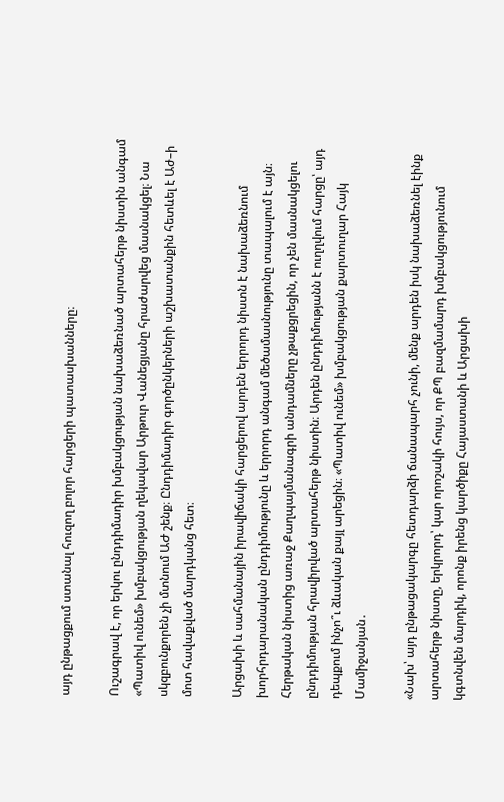այդ ընթացքում ստանալ հուզող բոլոր հարցերի պատասխանները։

Ուշագրավ է, որ երկու ընդդիմադիր խմբակցության նախաձեռնած արտահերթ նիստին անգամ «Պատիվ ունեմ» խմբակցության ղեկավար Արթուր Վանեցյանը հրաժարվեց մասնակցել։ Նա սկզբունքորեն չի մտնում ԱԺ շենք։ Ընդդիմադիր գործընկերների աշխատանքին հետևել է Աժ–ի մոտ հավաքված մարդկանց հետ։

Արցախի և սահմանային իրավիճակի հարցերով արդեն երրորդ նիստն է նախաձեռնում խորհրդարանական ընդդիմությունը և երրորդ անգամ մեծամասնությունը տապալում է այն։ Հերթական նիստից առաջ Քաղպայմանագրի անդամները չթաքցրեցին, որ չեն մասնակցելու ընդդիմության հրավիրված արտահերթ նիստին։ Արդեն ընդդիմությանն է ուղղվում հարցը՝ այդ դեպքում ինչո՞ւ ձևական քայլ արեցին։ «Պատիվ ունեմ» խմբակցության քարտուղար Հայկ Մամիջանյան․

«Նախ՝ այդ ընթացակարգը հետդարձի ճանապարհ չունի, մենք արդեն իսկ նախաձեռնել էինք արտահերթ նիստը, երկրորդ՝ կար որոշակի հույս, որ ՔՊ բազմամարդ խմբակցությունում կգտնվեն մարդիկ, որոնք իրենց կարծիքը Հայաստանի և Արցախի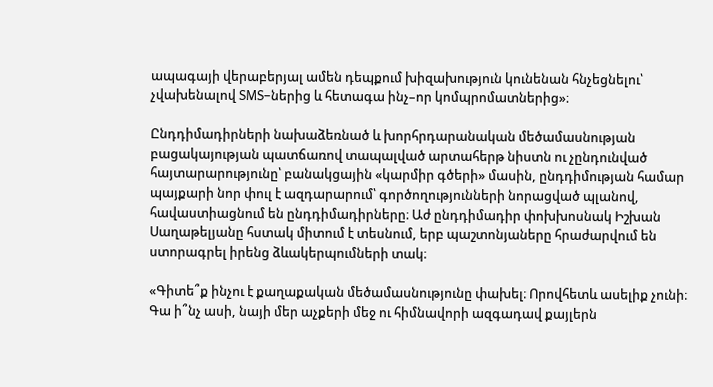ապագայի վերաբերյալ ամեն դեպքում խիզախություն կունենան հնչեցնելու՝ չվախենալով SMS–ներից և հետագա ինչ–որ կոմպրոմատներից»։

Ընդդիմադիրների նախաձեռնած և խորհրդարանական մեծամասնության բացակայության պատճառով տապալված արտահերթ նիստն ու չընդունված հայտարարությունը՝ բանակցային «կարմիր գծերի» մասին, ընդդիմության համար պայքարի նոր փուլ է ազդարարում՝ գործողությունների նորացված պլանով, հավաստիացնում են ընդդիմադիրները։ Աժ ընդդիմադիր փոխխոսնակ Իշխան Սաղաթելյանը հստակ միտում է տեսնում, երբ պաշտոնյաները հրաժարվում են ստորագրել իրենց ձևակերպումների տակ։

«Գիտե՞ք ինչու է քաղաքական մեծամասնությունը փախել։ Որովհետև ասելիք չունի։ Գա ի՞նչ ասի, նայի մեր աչքերի մեջ ու հիմնավորի ազգադավ քայլերն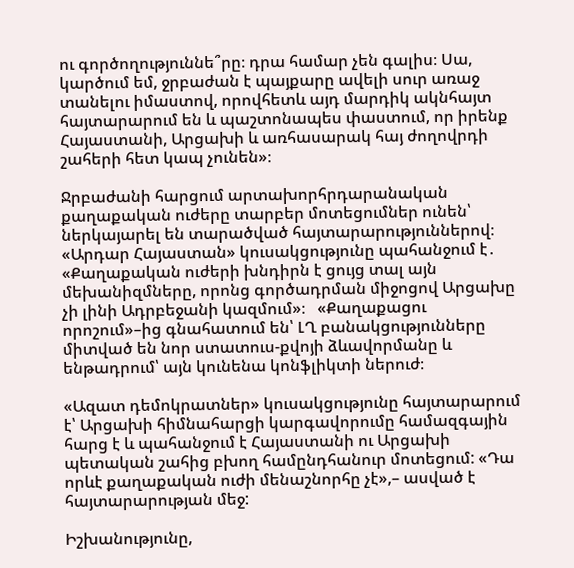ու գործողություննե՞րը։ դրա համար չեն գալիս։ Սա, կարծում եմ, ջրբաժան է պայքարը ավելի սուր առաջ տանելու իմաստով, որովհետև այդ մարդիկ ակնհայտ հայտարարում են և պաշտոնապես փաստում, որ իրենք Հայաստանի, Արցախի և առհասարակ հայ ժողովրդի շահերի հետ կապ չունեն»։

Ջրբաժանի հարցում արտախորհրդարանական քաղաքական ուժերը տարբեր մոտեցումներ ունեն՝ ներկայարել են տարածված հայտարարություններով։ «Արդար Հայաստան» կուսակցությունը պահանջում է․ «Քաղաքական ուժերի խնդիրն է ցույց տալ այն մեխանիզմները, որոնց գործադրման միջոցով Արցախը չի լինի Ադրբեջանի կազմում»։   «Քաղաքացու որոշում»–ից գնահատում են՝ ԼՂ բանակցությունները միտված են նոր ստատուս-քվոյի ձևավորմանը և ենթադրում՝ այն կունենա կոնֆլիկտի ներուժ։

«Ազատ դեմոկրատներ» կուսակցությունը հայտարարում է՝ Արցախի հիմնահարցի կարգավորումը համազգային հարց է և պահանջում է Հայաստանի ու Արցախի պետական շահից բխող համընդհանուր մոտեցում: «Դա որևէ քաղաքական ուժի մենաշնորհը չէ»,– ասված է հայտարարության մեջ:

Իշխանությունը,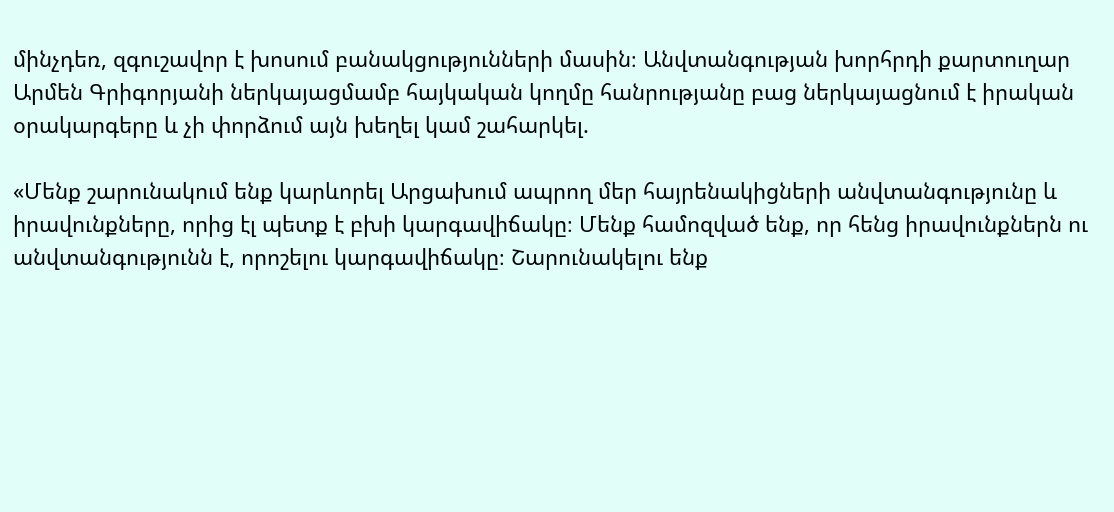մինչդեռ, զգուշավոր է խոսում բանակցությունների մասին։ Անվտանգության խորհրդի քարտուղար Արմեն Գրիգորյանի ներկայացմամբ հայկական կողմը հանրությանը բաց ներկայացնում է իրական օրակարգերը և չի փորձում այն խեղել կամ շահարկել.

«Մենք շարունակում ենք կարևորել Արցախում ապրող մեր հայրենակիցների անվտանգությունը և իրավունքները, որից էլ պետք է բխի կարգավիճակը։ Մենք համոզված ենք, որ հենց իրավունքներն ու անվտանգությունն է, որոշելու կարգավիճակը։ Շարունակելու ենք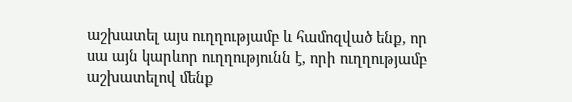աշխատել այս ուղղությամբ և համոզված ենք, որ սա այն կարևոր ուղղությունն է, որի ուղղությամբ աշխատելով մենք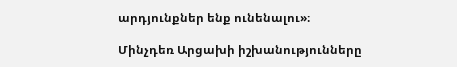արդյունքներ ենք ունենալու»։

Մինչդեռ Արցախի իշխանությունները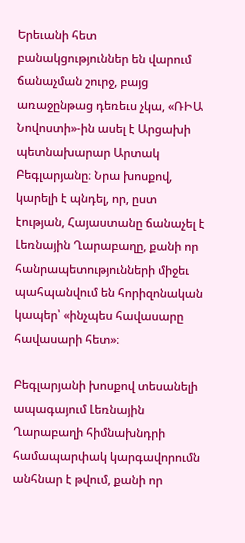Երեւանի հետ բանակցություններ են վարում ճանաչման շուրջ, բայց առաջընթաց դեռեւս չկա, «ՌԻԱ Նովոստի»-ին ասել է Արցախի  պետնախարար Արտակ Բեգլարյանը։ Նրա խոսքով, կարելի է պնդել, որ, ըստ էության, Հայաստանը ճանաչել է Լեռնային Ղարաբաղը, քանի որ հանրապետությունների միջեւ պահպանվում են հորիզոնական կապեր՝ «ինչպես հավասարը հավասարի հետ»։

Բեգլարյանի խոսքով տեսանելի ապագայում Լեռնային Ղարաբաղի հիմնախնդրի համապարփակ կարգավորումն անհնար է թվում, քանի որ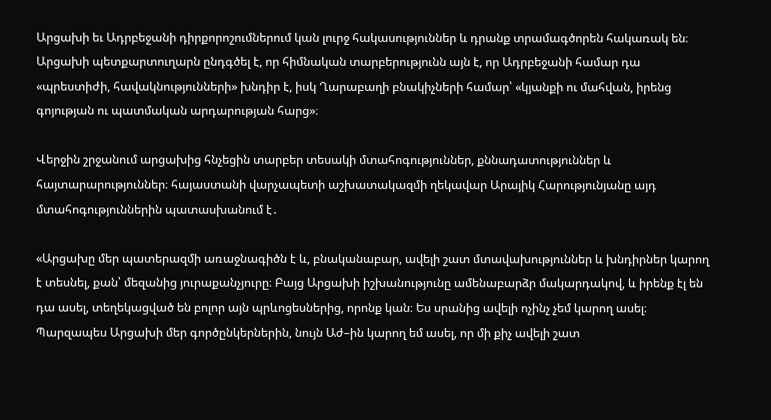Արցախի եւ Ադրբեջանի դիրքորոշումներում կան լուրջ հակասություններ և դրանք տրամագծորեն հակառակ են։ Արցախի պետքարտուղարն ընդգծել է, որ հիմնական տարբերությունն այն է, որ Ադրբեջանի համար դա «պրեստիժի, հավակնությունների» խնդիր է, իսկ Ղարաբաղի բնակիչների համար՝ «կյանքի ու մահվան, իրենց գոյության ու պատմական արդարության հարց»։

Վերջին շրջանում արցախից հնչեցին տարբեր տեսակի մտահոգություններ, քննադատություններ և հայտարարություններ։ հայաստանի վարչապետի աշխատակազմի ղեկավար Արայիկ Հարությունյանը այդ մտահոգություններին պատասխանում է․

«Արցախը մեր պատերազմի առաջնագիծն է և, բնականաբար, ավելի շատ մտավախություններ և խնդիրներ կարող է տեսնել, քան՝ մեզանից յուրաքանչյուրը։ Բայց Արցախի իշխանությունը ամենաբարձր մակարդակով, և իրենք էլ են դա ասել, տեղեկացված են բոլոր այն պրևոցեսներից, որոնք կան։ Ես սրանից ավելի ոչինչ չեմ կարող ասել։ Պարզապես Արցախի մեր գործընկերներին, նույն Աժ–ին կարող եմ ասել, որ մի քիչ ավելի շատ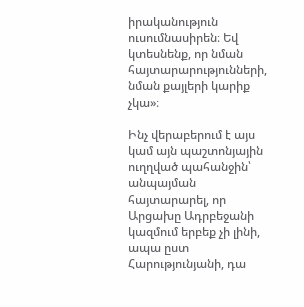իրականություն ուսումնասիրեն։ Եվ կտեսնենք, որ նման հայտարարությունների, նման քայլերի կարիք չկա»։

Ինչ վերաբերում է այս կամ այն պաշտոնյային ուղղված պահանջին՝ անպայման հայտարարել, որ Արցախը Ադրբեջանի կազմում երբեք չի լինի, ապա ըստ Հարությունյանի, դա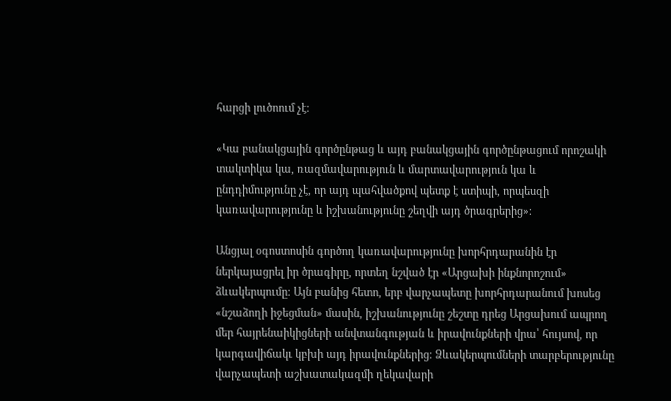հարցի լուծոում չէ։

«Կա բանակցային գործընթաց և այդ բանակցային գործընթացում որոշակի տակտիկա կա, ռազմավարություն և մարտավարություն կա և ընդդիմությունը չէ, որ այդ պահվածքով պետք է ստիպի, որպեսզի կառավարությունը և իշխանությունը շեղվի այդ ծրագրերից»։

Անցյալ օգոստոսին գործող կառավարությունը խորհրդարանին էր ներկայացրել իր ծրագիրը, որտեղ նշված էր «Արցախի ինքնորոշում» ձևակերպումը։ Այն բանից հետո, երբ վարչապետը խորհրդարանում խոսեց «նշաձողի իջեցման» մասին, իշխանությունը շեշտը դրեց Արցախում ապրող մեր հայրենաիկիցների անվտանգության և իրավունքների վրա՝ հույսով, որ կարգավիճակւ կբխի այդ իրավունքներից։ Ձևակերպումների տարբերությունը վարչապետի աշխատակազմի ղեկավարի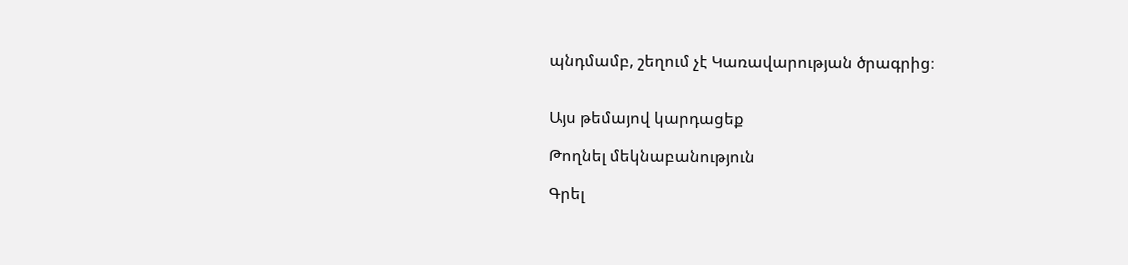պնդմամբ, շեղում չէ Կառավարության ծրագրից։


Այս թեմայով կարդացեք

Թողնել մեկնաբանություն

Գրել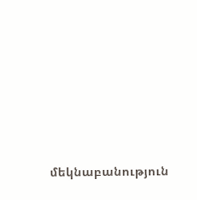մեկնաբանություն